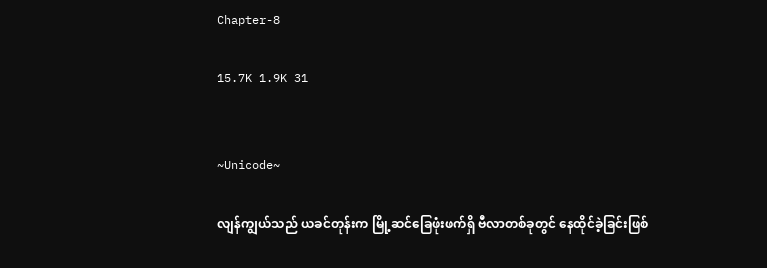Chapter-8

15.7K 1.9K 31


~Unicode~

လျန်ကျွယ်သည် ယခင်တုန်းက မြို့ဆင်ခြေဖုံးဖက်ရှိ ဗီလာတစ်ခုတွင် နေထိုင်ခဲ့ခြင်းဖြစ်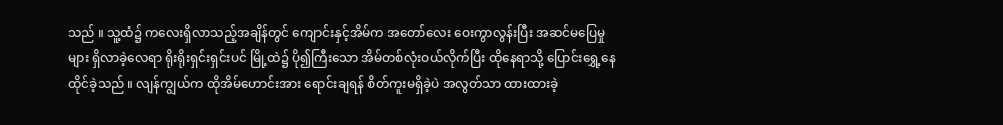သည် ။ သူ့ထံ၌ ကလေးရှိလာသည့်အချိန်တွင် ကျောင်းနှင့်အိမ်က အတော်လေး ဝေးကွာလွန်းပြီး အဆင်မပြေမှုများ ရှိလာခဲ့လေရာ ရိုးရိုးရှင်းရှင်းပင် မြို့ထဲ၌ ပို၍ကြီးသော အိမ်တစ်လုံးဝယ်လိုက်ပြီး ထိုနေရာသို့ ပြောင်းရွှေ့နေထိုင်ခဲ့သည် ။ လျန်ကျွယ်က ထိုအိမ်ဟောင်းအား ရောင်းချရန် စိတ်ကူးမရှိခဲ့ပဲ အလွတ်သာ ထားထားခဲ့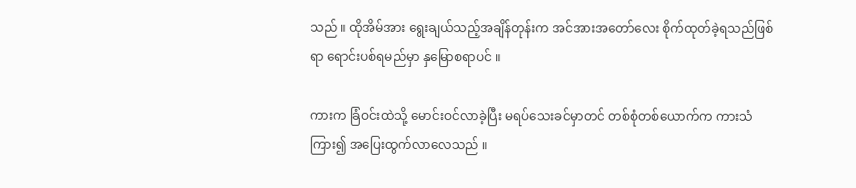သည် ။ ထိုအိမ်အား ရွေးချယ်သည့်အချိန်တုန်းက အင်အားအတော်လေး စိုက်ထုတ်ခဲ့ရသည်ဖြစ်ရာ ရောင်းပစ်ရမည်မှာ နှမြောစရာပင် ။

ကားက ခြံဝင်းထဲသို့ မောင်းဝင်လာခဲ့ပြီး မရပ်သေးခင်မှာတင် တစ်စုံတစ်ယောက်က ကားသံကြား၍ အပြေးထွက်လာလေသည် ။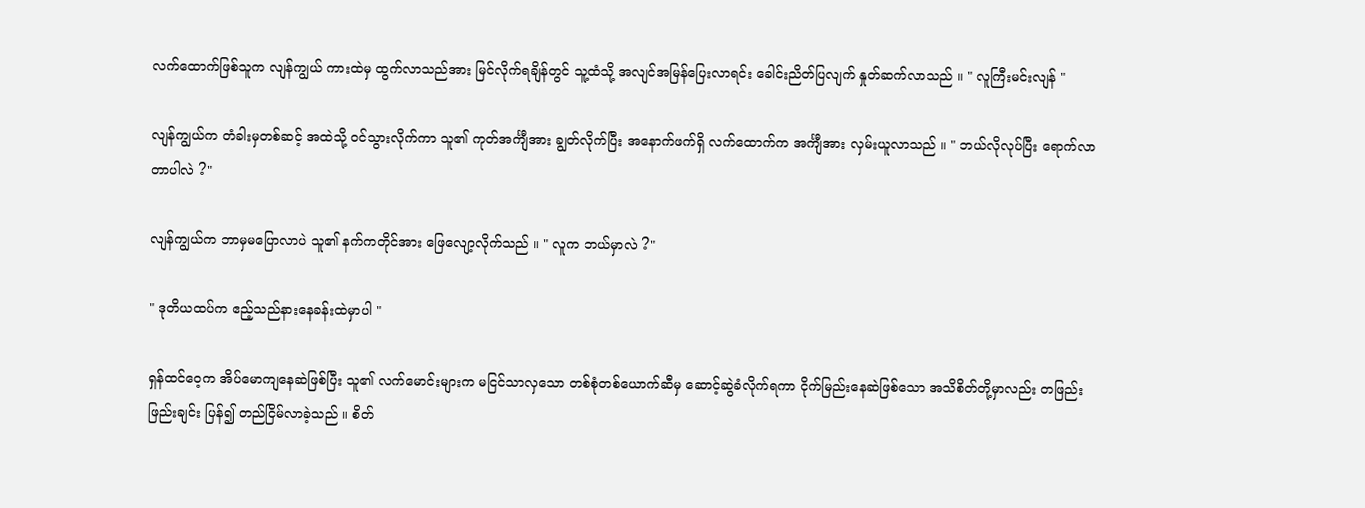လက်ထောက်ဖြစ်သူက လျန်ကျွယ် ကားထဲမှ ထွက်လာသည်အား မြင်လိုက်ရချိန်တွင် သူ့ထံသို့ အလျင်အမြန်ပြေးလာရင်း ခေါင်းညိတ်ပြလျက် နှုတ်ဆက်လာသည် ။ " လူကြီးမင်းလျန် "

လျန်ကျွယ်က တံခါးမှတစ်ဆင့် အထဲသို့ ဝင်သွားလိုက်ကာ သူ၏ ကုတ်အင်္ကျီအား ချွတ်လိုက်ပြီး အနောက်ဖက်ရှိ လက်ထောက်က အင်္ကျီအား လှမ်းယူလာသည် ။ " ဘယ်လိုလုပ်ပြီး ရောက်လာတာပါလဲ ?"

လျန်ကျွယ်က ဘာမှမပြောလာပဲ သူ၏ နက်ကတိုင်အား ဖြေလျော့လိုက်သည် ။ " လူက ဘယ်မှာလဲ ?"

" ဒုတိယထပ်က ဧည့်သည်နားနေခန်းထဲမှာပါ "

ရှန်ထင်ဝေ့က အိပ်မောကျနေဆဲဖြစ်ပြီး သူ၏ လက်မောင်းများက မငြင်သာလှသော တစ်စုံတစ်ယောက်ဆီမှ ဆောင့်ဆွဲခံလိုက်ရကာ ငိုက်မြည်းနေဆဲဖြစ်သော အသိစိတ်တို့မှာလည်း တဖြည်းဖြည်းချင်း ပြန်၍ တည်ငြိမ်လာခဲ့သည် ။ စိတ်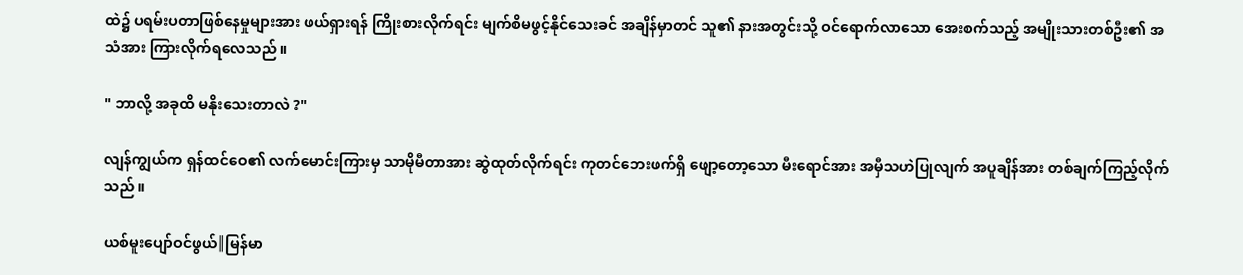ထဲ၌ ပရမ်းပတာဖြစ်နေမှုများအား ဖယ်ရှားရန် ကြိုးစားလိုက်ရင်း မျက်စိမဖွင့်နိုင်သေးခင် အချိန်မှာတင် သူ၏ နားအတွင်းသို့ ဝင်ရောက်လာသော‌ အေးစက်သည့် အမျိုးသားတစ်ဦး၏ အသံအား ကြားလိုက်ရလေသည် ။

" ဘာလို့ အခုထိ မနိုးသေးတာလဲ ?"

လျန်ကျွယ်က ရှန်ထင်ဝေ၏ လက်မောင်းကြားမှ သာမိုမီတာအား ဆွဲထုတ်လိုက်ရင်း ကုတင်ဘေးဖက်ရှိ ဖျော့တော့သော မီးရောင်အား အမှီသဟဲပြုလျက် အပူချိန်အား တစ်ချက်ကြည့်လိုက်သည် ။

ယစ်မူးပျော်ဝင်ဖွယ်║မြန်မာ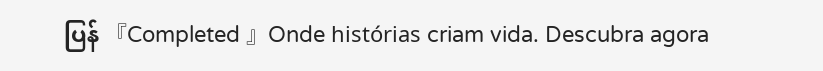ပြန် 『Completed 』Onde histórias criam vida. Descubra agora